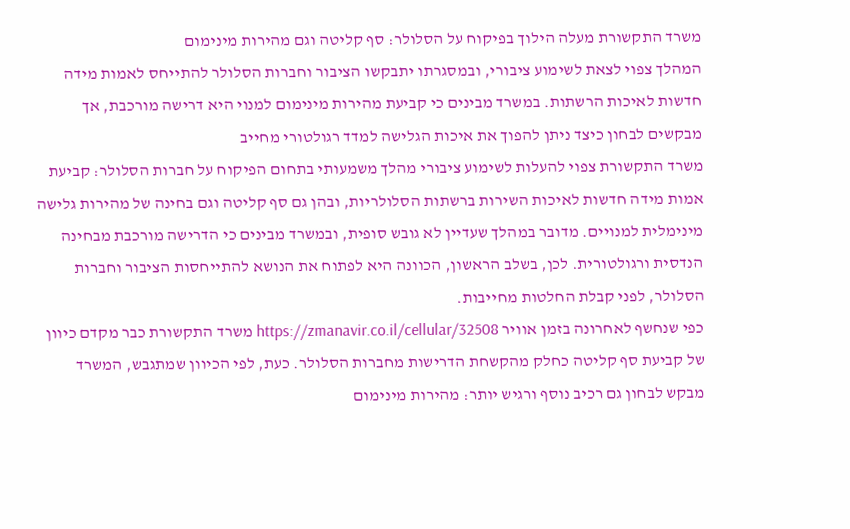משרד התקשורת מעלה הילוך בפיקוח על הסלולר: סף קליטה וגם מהירות מינימום
המהלך צפוי לצאת לשימוע ציבורי, ובמסגרתו יתבקשו הציבור וחברות הסלולר להתייחס לאמות מידה חדשות לאיכות הרשתות. במשרד מבינים כי קביעת מהירות מינימום למנוי היא דרישה מורכבת, אך מבקשים לבחון כיצד ניתן להפוך את איכות הגלישה למדד רגולטורי מחייב
משרד התקשורת צפוי להעלות לשימוע ציבורי מהלך משמעותי בתחום הפיקוח על חברות הסלולר: קביעת אמות מידה חדשות לאיכות השירות ברשתות הסלולריות, ובהן גם סף קליטה וגם בחינה של מהירות גלישה מינימלית למנויים. מדובר במהלך שעדיין לא גובש סופית, ובמשרד מבינים כי הדרישה מורכבת מבחינה הנדסית ורגולטורית. לכן, בשלב הראשון, הכוונה היא לפתוח את הנושא להתייחסות הציבור וחברות הסלולר, לפני קבלת החלטות מחייבות.
כפי שנחשף לאחרונה בזמן אוויר https://zmanavir.co.il/cellular/32508 משרד התקשורת כבר מקדם כיוון של קביעת סף קליטה כחלק מהקשחת הדרישות מחברות הסלולר. כעת, לפי הכיוון שמתגבש, המשרד מבקש לבחון גם רכיב נוסף ורגיש יותר: מהירות מינימום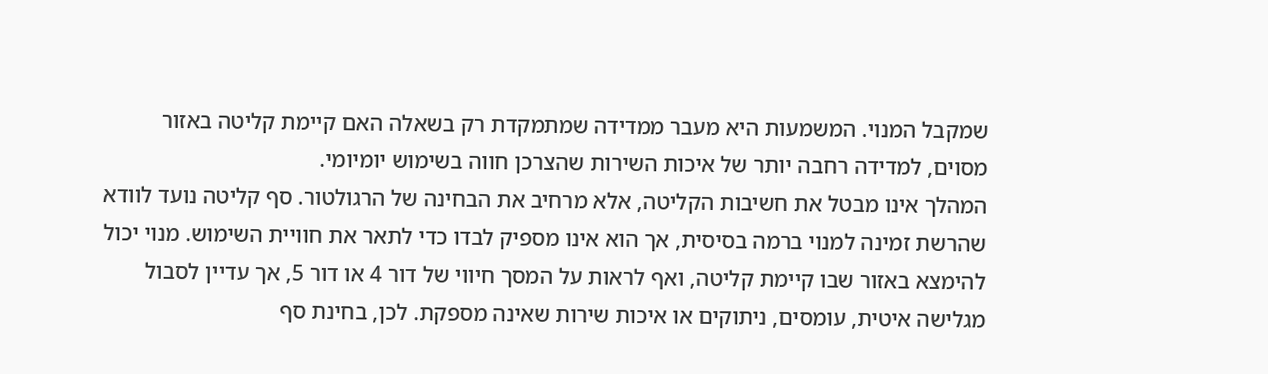שמקבל המנוי. המשמעות היא מעבר ממדידה שמתמקדת רק בשאלה האם קיימת קליטה באזור מסוים, למדידה רחבה יותר של איכות השירות שהצרכן חווה בשימוש יומיומי.
המהלך אינו מבטל את חשיבות הקליטה, אלא מרחיב את הבחינה של הרגולטור. סף קליטה נועד לוודא שהרשת זמינה למנוי ברמה בסיסית, אך הוא אינו מספיק לבדו כדי לתאר את חוויית השימוש. מנוי יכול להימצא באזור שבו קיימת קליטה, ואף לראות על המסך חיווי של דור 4 או דור 5, אך עדיין לסבול מגלישה איטית, עומסים, ניתוקים או איכות שירות שאינה מספקת. לכן, בחינת סף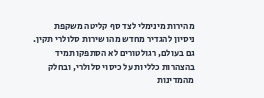מהירות מינימלי לצד סף קליטה משקפת ניסיון להגדיר מחדש מהו שירות סלולרי תקין.
גם בעולם, רגולטורים לא הסתפקו תמיד בהצהרות כלליות על כיסוי סלולרי, ובחלק מהמדינות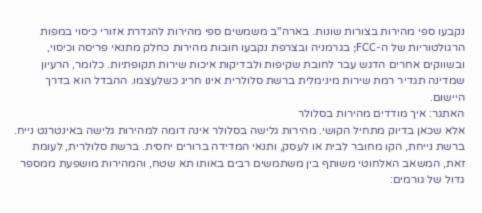נקבעו ספי מהירות בצורות שונות. בארה"ב משמשים ספי מהירות להגדרת אזורי כיסוי במפות הרגולטוריות של ה-FCC; בגרמניה ובצרפת נקבעו חובות מהירות כחלק מתנאי פריסה וכיסוי, ובשווקים אחרים הדגש עבר לחובת שקיפות ולבדיקות איכות שירות תקופתיות. כלומר, הרעיון שמדינה תגדיר רמת שירות מינימלית ברשת סלולרית אינו חריג כשלעצמו. ההבדל הוא בדרך היישום.
האתגר: איך מודדים מהירות בסלולר
אלא שכאן בדיוק מתחיל הקושי. מהירות גלישה בסלולר אינה דומה למהירות גלישה באינטרנט נייח. ברשת נייחת, הקו מחובר לבית או לעסק, ותנאי המדידה ברורים יחסית. ברשת סלולרית, לעומת זאת, המשאב האלחוטי משותף בין משתמשים רבים באותו תא שטח, והמהירות מושפעת ממספר גדול של גורמים: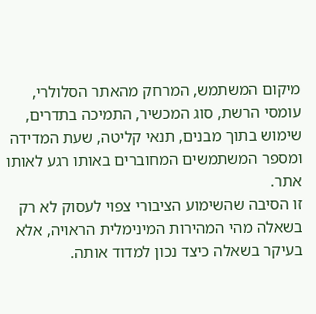מיקום המשתמש, המרחק מהאתר הסלולרי, עומסי הרשת, סוג המכשיר, התמיכה בתדרים, שימוש בתוך מבנים, תנאי קליטה, שעת המדידה ומספר המשתמשים המחוברים באותו רגע לאותו אתר.
זו הסיבה שהשימוע הציבורי צפוי לעסוק לא רק בשאלה מהי המהירות המינימלית הראויה, אלא בעיקר בשאלה כיצד נכון למדוד אותה.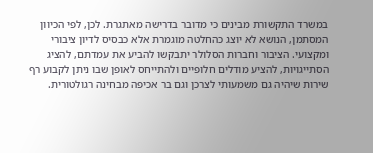במשרד התקשורת מבינים כי מדובר בדרישה מאתגרת. לכן, לפי הכיוון המסתמן, הנושא לא יוצג כהחלטה מוגמרת אלא כבסיס לדיון ציבורי ומקצועי. הציבור וחברות הסלולר יתבקשו להביע את עמדתם, להציג הסתייגויות, להציע מודלים חלופיים ולהתייחס לאופן שבו ניתן לקבוע רף שירות שיהיה גם משמעותי לצרכן וגם בר אכיפה מבחינה רגולטורית.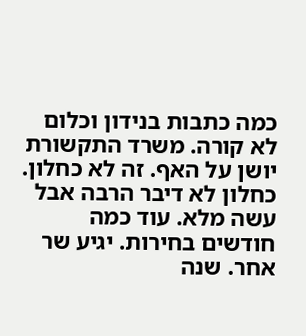כמה כתבות בנידון וכלום לא קורה. משרד התקשורת יושן על האף. זה לא כחלון. כחלון לא דיבר הרבה אבל עשה מלא. עוד כמה חודשים בחירות. יגיע שר אחר. שנה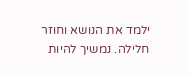ילמד את הנושא וחוזר חלילה. נמשיך להיות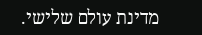מדינת עולם שלישי.